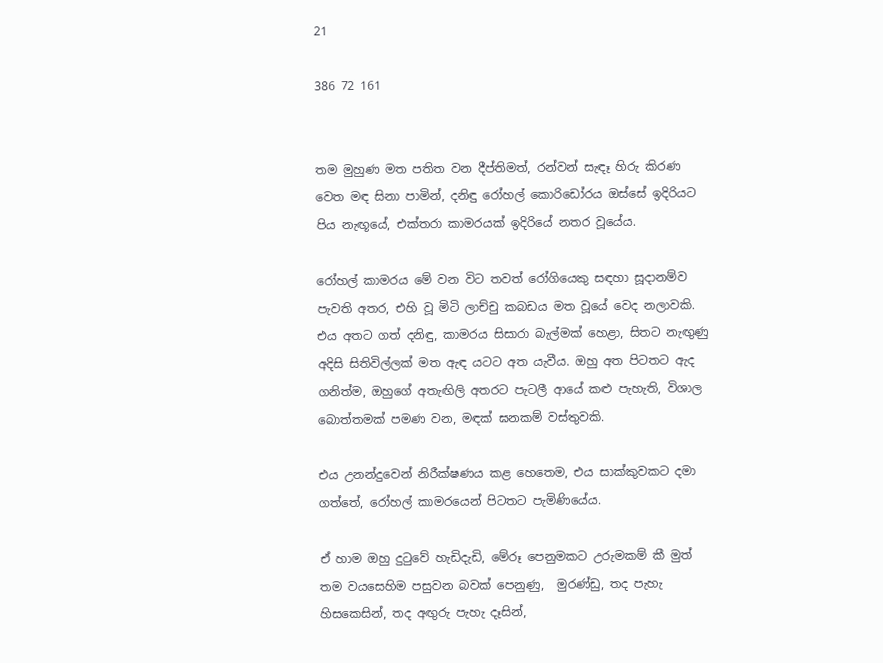21

386 72 161


තම මුහුණ මත පතිත වන දීප්තිමත්, රන්වන් සැඳෑ හිරු කිරණ වෙත මඳ සිනා පාමින්, දනිඳු රෝහල් කොරිඩෝරය ඔස්සේ ඉදිරියට පිය නැඟූයේ, එක්තරා කාමරයක් ඉදිරියේ නතර වූයේය.

රෝහල් කාමරය මේ වන විට තවත් රෝගියෙකු සඳහා සූදානම්ව පැවති අතර, එහි වූ මිටි ලාච්චු කබඩය මත වූයේ වෙද නලාවකි. එය අතට ගත් දනිඳු, කාමරය සිසාරා බැල්මක් හෙළා, සිතට නැඟුණු අදිසි සිතිවිල්ලක් මත ඇඳ යටට අත යැවීය. ඔහු අත පිටතට ඇද ගනිත්ම, ඔහුගේ අතැඟිලි අතරට පැටලී ආයේ කළු පැහැති, විශාල බොත්තමක් පමණ වන, මඳක් ඝනකම් වස්තුවකි.

එය උනන්දුවෙන් නිරීක්ෂණය කළ හෙතෙම, එය සාක්කුවකට දමා ගත්තේ, රෝහල් කාමරයෙන් පිටතට පැමිණියේය.

ඒ හාම ඔහු දුටුවේ හැඩිදැඩි, මේරූ පෙනුමකට උරුමකම් කී මුත් තම වයසෙහිම පසුවන බවක් පෙනුණු,  මුරණ්ඩු, තද පැහැ හිසකෙසින්, තද අඟුරු පැහැ දෑසින්,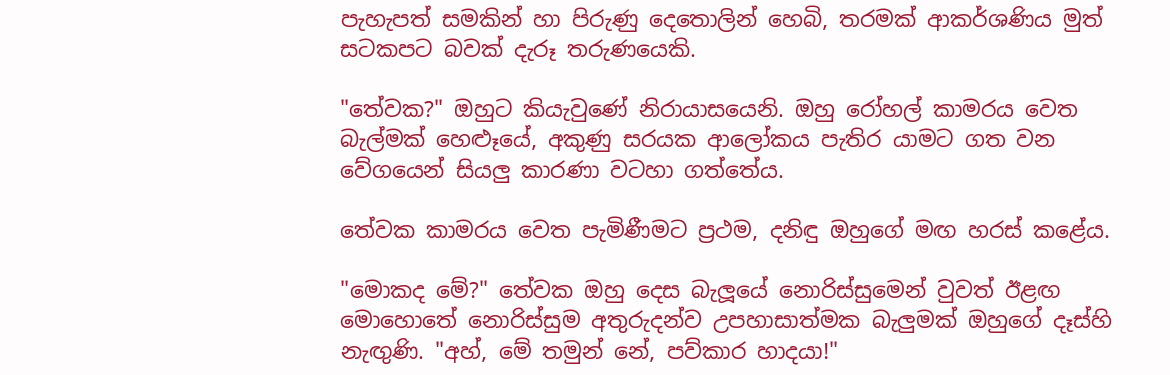පැහැපත් සමකින් හා පිරුණු දෙතොලින් හෙබි, තරමක් ආකර්ශණිය මුත් සටකපට බවක් දැරූ තරුණයෙකි.

"තේවක?" ඔහුට කියැවුණේ නිරායාසයෙනි. ඔහු රෝහල් කාමරය වෙත බැල්මක් හෙළුෑයේ, අකුණු සරයක ආලෝකය පැතිර යාමට ගත වන වේගයෙන් සියලු කාරණා වටහා ගත්තේය.

තේවක කාමරය වෙත පැමිණීමට ප්‍රථම, දනිඳු ඔහුගේ මඟ හරස් කළේය.

"මොකද මේ?" තේවක ඔහු දෙස බැලූයේ නොරිස්සුමෙන් වුවත් ඊළඟ මොහොතේ නොරිස්සුම අතුරුදන්ව උපහාසාත්මක බැලුමක් ඔහුගේ දෑස්හි නැඟුණි. "අහ්, මේ තමුන් නේ, පව්කාර හාදයා!"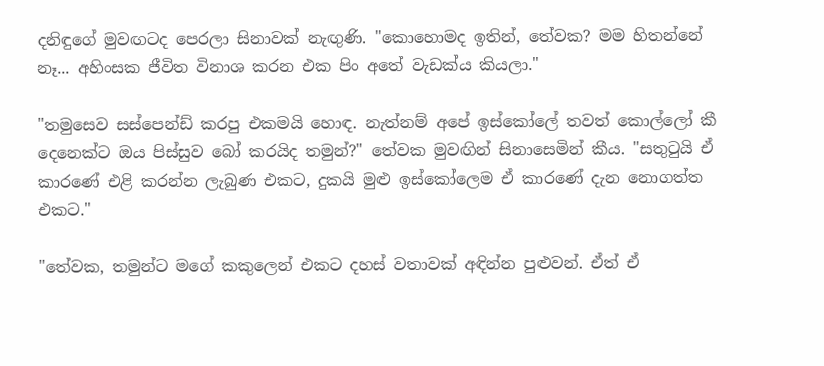දනිඳුගේ මුවඟටද පෙරලා සිනාවක් නැඟුණි. "කොහොමද ඉතින්, තේවක? මම හිතන්නේ නෑ... අහිංසක ජීවිත විනාශ කරන එක පිං අතේ වැඩක්ය කියලා."

"තමුසෙව සස්පෙන්ඩ් කරපු එකමයි හොඳ. නැත්නම් අපේ ඉස්කෝලේ තවත් කොල්ලෝ කී දෙනෙක්ට ඔය පිස්සුව බෝ කරයිද තමුන්?" තේවක මුවඟින් සිනාසෙමින් කීය. "සතුටුයි ඒ කාරණේ එළි කරන්න ලැබුණ එකට, දුකයි මුළු ඉස්කෝලෙම ඒ කාරණේ දැන නොගත්ත එකට."

"තේවක, තමුන්ට මගේ කකුලෙන් එකට දහස් වතාවක් අඳින්න පුළුවන්. ඒත් ඒ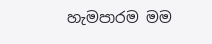හැමපාරම මම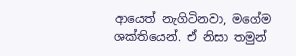ආයෙත් නැගිටිනවා, මගේම ශක්තියෙන්. ඒ නිසා තමුන්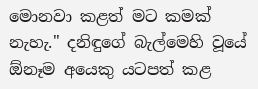මොනවා කළත් මට කමක් නැහැ." දනිඳුගේ බැල්මෙහි වූයේ ඕනෑම අයෙකු යටපත් කළ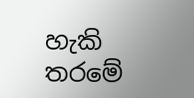හැකි තරමේ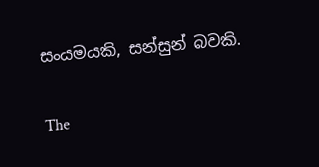සංයමයකි, සන්සුන් බවකි.

The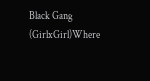Black Gang (GirlxGirl)Where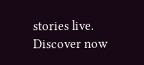stories live. Discover now